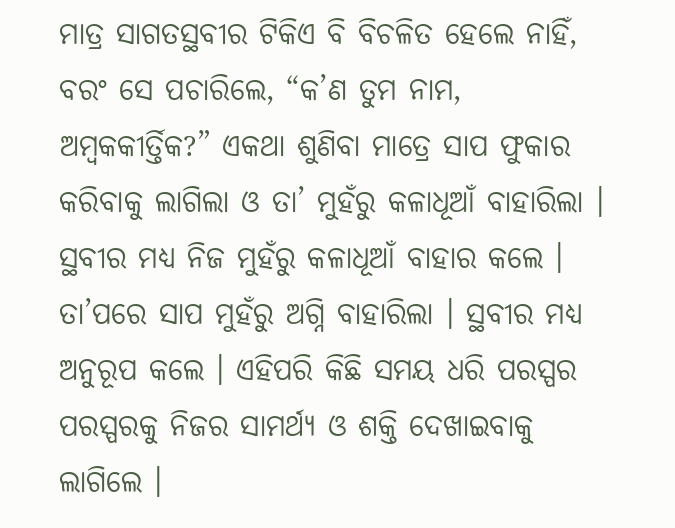ମାତ୍ର ସାଗତସ୍ଥବୀର ଟିକିଏ ବି ବିଚଳିତ ହେଲେ ନାହିଁ, ବରଂ ସେ ପଚାରିଲେ, “କ’ଣ ତୁମ ନାମ, ଅମ୍ବକକୀର୍ତ୍ତିକ?” ଏକଥା ଶୁଣିବା ମାତ୍ରେ ସାପ ଫୁକାର କରିବାକୁ ଲାଗିଲା ଓ ତା’ ମୁହଁରୁ କଳାଧୂଆଁ ବାହାରିଲା । ସ୍ଥବୀର ମଧ୍ୟ ନିଜ ମୁହଁରୁ କଳାଧୂଆଁ ବାହାର କଲେ । ତା’ପରେ ସାପ ମୁହଁରୁ ଅଗ୍ନି ବାହାରିଲା । ସ୍ଥବୀର ମଧ୍ୟ ଅନୁରୂପ କଲେ । ଏହିପରି କିଛି ସମୟ ଧରି ପରସ୍ପର ପରସ୍ପରକୁ ନିଜର ସାମର୍ଥ୍ୟ ଓ ଶକ୍ତି ଦେଖାଇବାକୁ ଲାଗିଲେ ।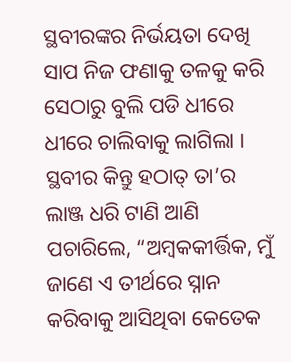ସ୍ଥବୀରଙ୍କର ନିର୍ଭୟତା ଦେଖି ସାପ ନିଜ ଫଣାକୁ ତଳକୁ କରି ସେଠାରୁ ବୁଲି ପଡି ଧୀରେ ଧୀରେ ଚାଲିବାକୁ ଲାଗିଲା । ସ୍ଥବୀର କିନ୍ତୁ ହଠାତ୍ ତା’ର ଲାଞ୍ଜ ଧରି ଟାଣି ଆଣି ପଚାରିଲେ, “ଅମ୍ବକକୀର୍ତ୍ତିକ, ମୁଁ ଜାଣେ ଏ ତୀର୍ଥରେ ସ୍ନାନ କରିବାକୁ ଆସିଥିବା କେତେକ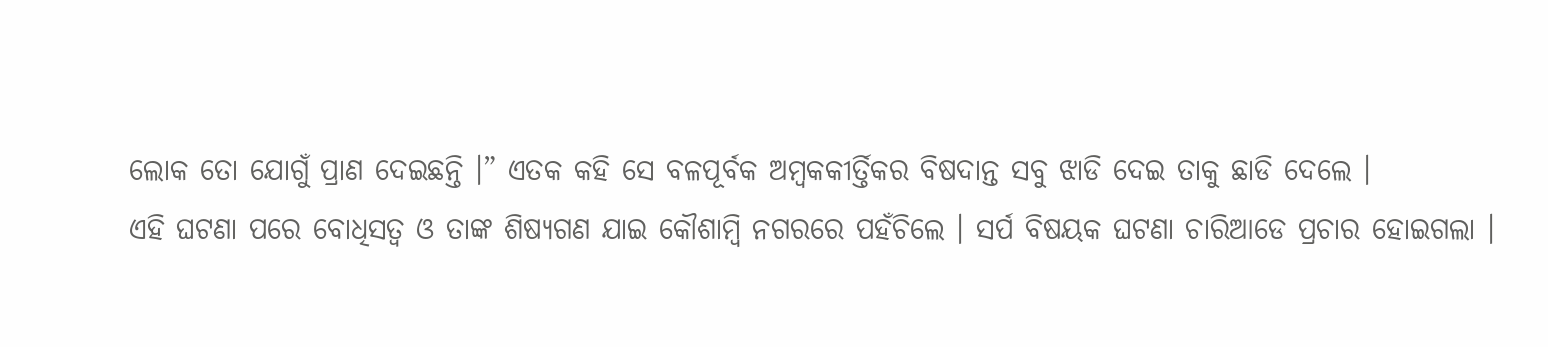ଲୋକ ତୋ ଯୋଗୁଁ ପ୍ରାଣ ଦେଇଛନ୍ତି ।” ଏତକ କହି ସେ ବଳପୂର୍ବକ ଅମ୍ବକକୀର୍ତ୍ତିକର ବିଷଦାନ୍ତ ସବୁ ଝାଡି ଦେଇ ତାକୁ ଛାଡି ଦେଲେ ।
ଏହି ଘଟଣା ପରେ ବୋଧିସତ୍ୱ ଓ ତାଙ୍କ ଶିଷ୍ୟଗଣ ଯାଇ କୌଶାମ୍ବି ନଗରରେ ପହଁଚିଲେ । ସର୍ପ ବିଷୟକ ଘଟଣା ଚାରିଆଡେ ପ୍ରଚାର ହୋଇଗଲା ।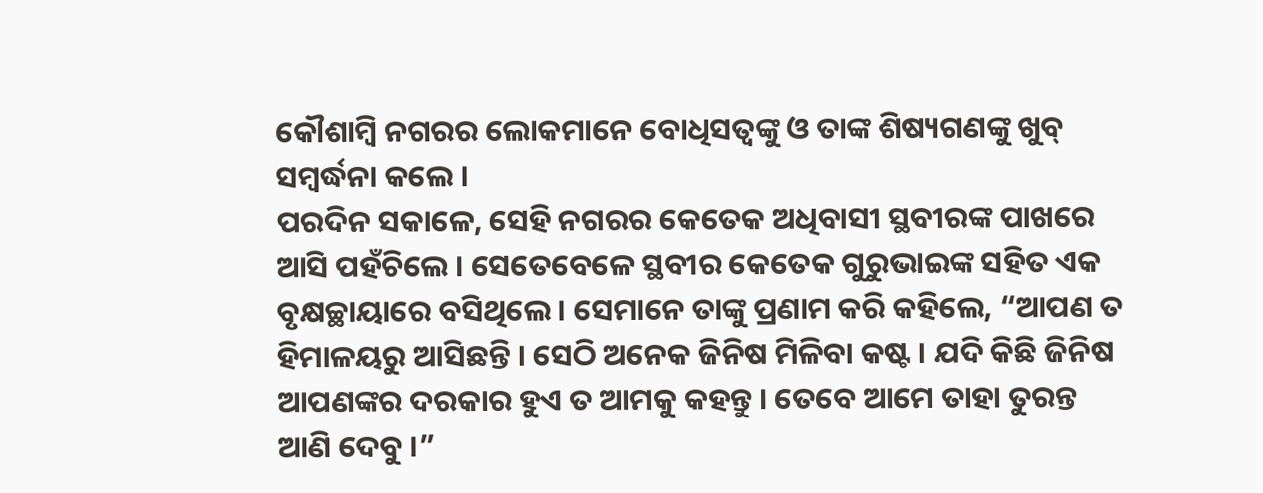କୌଶାମ୍ବି ନଗରର ଲୋକମାନେ ବୋଧିସତ୍ୱଙ୍କୁ ଓ ତାଙ୍କ ଶିଷ୍ୟଗଣଙ୍କୁ ଖୁବ୍ ସମ୍ବର୍ଦ୍ଧନା କଲେ ।
ପରଦିନ ସକାଳେ, ସେହି ନଗରର କେତେକ ଅଧିବାସୀ ସ୍ଥବୀରଙ୍କ ପାଖରେ ଆସି ପହଁଚିଲେ । ସେତେବେଳେ ସ୍ଥବୀର କେତେକ ଗୁରୁଭାଇଙ୍କ ସହିତ ଏକ ବୃକ୍ଷଚ୍ଛାୟାରେ ବସିଥିଲେ । ସେମାନେ ତାଙ୍କୁ ପ୍ରଣାମ କରି କହିଲେ, “ଆପଣ ତ ହିମାଳୟରୁ ଆସିଛନ୍ତି । ସେଠି ଅନେକ ଜିନିଷ ମିଳିବା କଷ୍ଟ । ଯଦି କିଛି ଜିନିଷ ଆପଣଙ୍କର ଦରକାର ହୁଏ ତ ଆମକୁ କହନ୍ତୁ । ତେବେ ଆମେ ତାହା ତୁରନ୍ତ ଆଣି ଦେବୁ ।”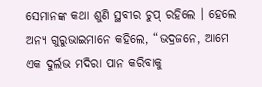ସେମାନଙ୍କ କଥା ଶୁଣି ସ୍ଥବୀର ଚୁପ୍ ରହିଲେ । ହେଲେ ଅନ୍ୟ ଗୁରୁଭାଇମାନେ କହିଲେ, “ଭଦ୍ରଜନେ, ଆମେ ଏକ ଦୁର୍ଲଭ ମଦିରା ପାନ କରିବାକୁ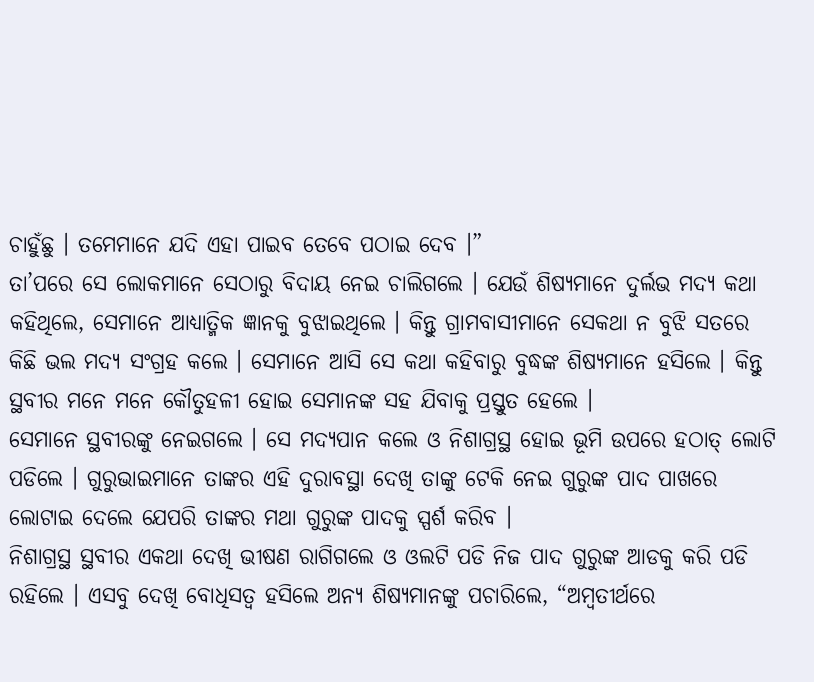ଚାହୁଁଛୁ । ତମେମାନେ ଯଦି ଏହା ପାଇବ ତେବେ ପଠାଇ ଦେବ ।”
ତା’ପରେ ସେ ଲୋକମାନେ ସେଠାରୁ ବିଦାୟ ନେଇ ଚାଲିଗଲେ । ଯେଉଁ ଶିଷ୍ୟମାନେ ଦୁର୍ଲଭ ମଦ୍ୟ କଥା କହିଥିଲେ, ସେମାନେ ଆଧ୍ୟାତ୍ମିକ ଜ୍ଞାନକୁ ବୁଝାଇଥିଲେ । କିନ୍ତୁ ଗ୍ରାମବାସୀମାନେ ସେକଥା ନ ବୁଝି ସତରେ କିଛି ଭଲ ମଦ୍ୟ ସଂଗ୍ରହ କଲେ । ସେମାନେ ଆସି ସେ କଥା କହିବାରୁ ବୁଦ୍ଧଙ୍କ ଶିଷ୍ୟମାନେ ହସିଲେ । କିନ୍ତୁ ସ୍ଥବୀର ମନେ ମନେ କୌତୁହଳୀ ହୋଇ ସେମାନଙ୍କ ସହ ଯିବାକୁ ପ୍ରସ୍ତୁତ ହେଲେ ।
ସେମାନେ ସ୍ଥବୀରଙ୍କୁ ନେଇଗଲେ । ସେ ମଦ୍ୟପାନ କଲେ ଓ ନିଶାଗ୍ରସ୍ଥ ହୋଇ ଭୂମି ଉପରେ ହଠାତ୍ ଲୋଟି ପଡିଲେ । ଗୁରୁଭାଇମାନେ ତାଙ୍କର ଏହି ଦୁରାବସ୍ଥା ଦେଖି ତାଙ୍କୁ ଟେକି ନେଇ ଗୁରୁଙ୍କ ପାଦ ପାଖରେ ଲୋଟାଇ ଦେଲେ ଯେପରି ତାଙ୍କର ମଥା ଗୁରୁଙ୍କ ପାଦକୁ ସ୍ପର୍ଶ କରିବ ।
ନିଶାଗ୍ରସ୍ଥ ସ୍ଥବୀର ଏକଥା ଦେଖି ଭୀଷଣ ରାଗିଗଲେ ଓ ଓଲଟି ପଡି ନିଜ ପାଦ ଗୁରୁଙ୍କ ଆଡକୁ କରି ପଡି ରହିଲେ । ଏସବୁ ଦେଖି ବୋଧିସତ୍ୱ ହସିଲେ ଅନ୍ୟ ଶିଷ୍ୟମାନଙ୍କୁ ପଚାରିଲେ, “ଅମ୍ବତୀର୍ଥରେ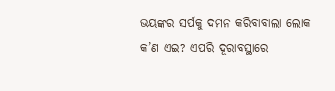ଭୟଙ୍କର ସର୍ପକୁ ଦମନ କରିବାବାଲା ଲୋକ କ’ଣ ଏଇ? ଏପରି ଦୂରାବସ୍ଥାରେ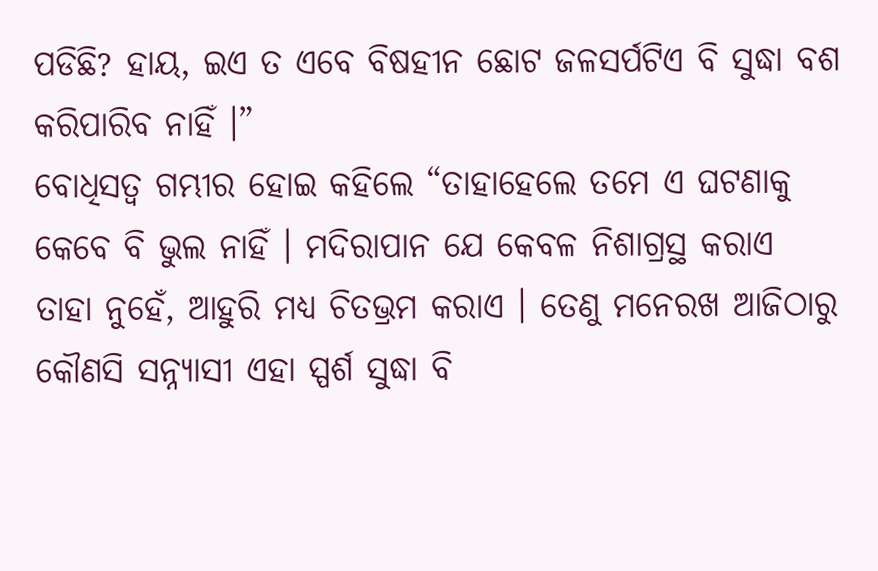ପଡିଛି? ହାୟ, ଇଏ ତ ଏବେ ବିଷହୀନ ଛୋଟ ଜଳସର୍ପଟିଏ ବି ସୁଦ୍ଧା ବଶ କରିପାରିବ ନାହିଁ ।”
ବୋଧିସତ୍ୱ ଗମ୍ଭୀର ହୋଇ କହିଲେ “ତାହାହେଲେ ତମେ ଏ ଘଟଣାକୁ କେବେ ବି ଭୁଲ ନାହିଁ । ମଦିରାପାନ ଯେ କେବଳ ନିଶାଗ୍ରସ୍ଥ କରାଏ ତାହା ନୁହେଁ, ଆହୁରି ମଧ୍ୟ ଚିତଭ୍ରମ କରାଏ । ତେଣୁ ମନେରଖ ଆଜିଠାରୁ କୌଣସି ସନ୍ନ୍ୟାସୀ ଏହା ସ୍ପର୍ଶ ସୁଦ୍ଧା ବି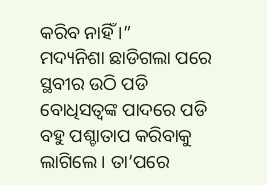କରିବ ନାହିଁ ।”
ମଦ୍ୟନିଶା ଛାଡିଗଲା ପରେ ସ୍ଥବୀର ଉଠି ପଡି ବୋଧିସତ୍ୱଙ୍କ ପାଦରେ ପଡି ବହୁ ପଶ୍ଚାତାପ କରିବାକୁ ଲାଗିଲେ । ତା’ପରେ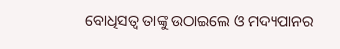ବୋଧିସତ୍ୱ ତାଙ୍କୁ ଉଠାଇଲେ ଓ ମଦ୍ୟପାନର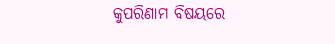କୁପରିଣାମ ବିଷୟରେ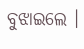ବୁଝାଇଲେ ।